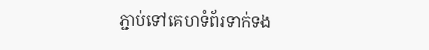ភ្ជាប់ទៅគេហទំព័រទាក់ទង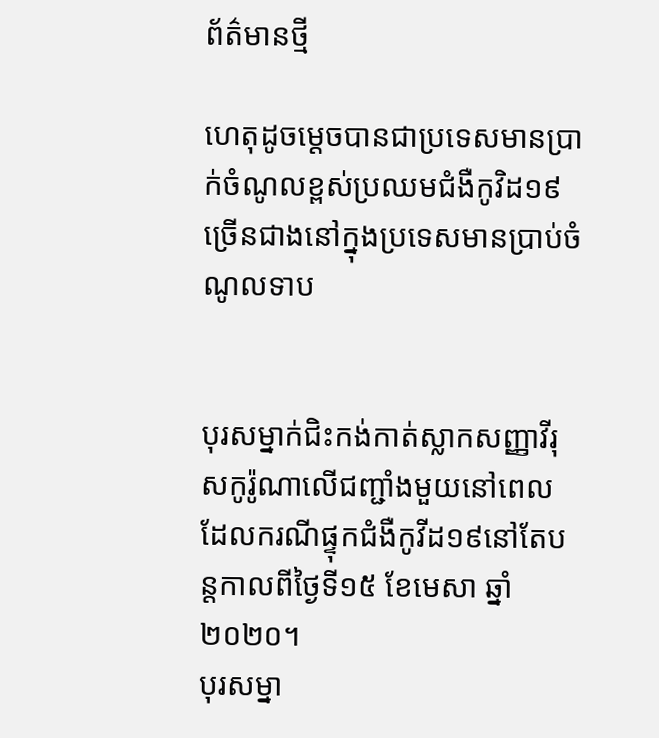ព័ត៌មានថ្មី

ហេតុដូចម្តេចបានជាប្រទេសមានប្រាក់ចំណូលខ្ពស់ប្រឈមជំងឺកូវិដ១៩ ច្រើនជាងនៅក្នុងប្រទេសមានប្រាប់ចំណូលទាប


បុរសម្នាក់ជិះកង់កាត់ស្លាកសញ្ញាវីរុសកូរ៉ូណាលើជញ្ជាំងមួយនៅពេលដែលករណីផ្ទុកជំងឺកូវីដ១៩នៅតែបន្តកាលពីថ្ងៃទី១៥ ខែមេសា ឆ្នាំ២០២០។
បុរសម្នា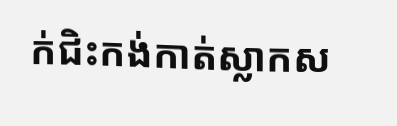ក់ជិះកង់កាត់ស្លាកស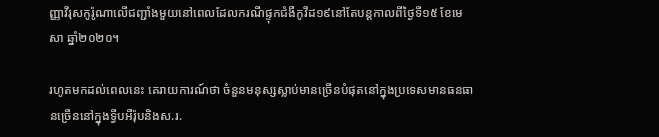ញ្ញាវីរុសកូរ៉ូណាលើជញ្ជាំងមួយនៅពេលដែលករណីផ្ទុកជំងឺកូវីដ១៩នៅតែបន្តកាលពីថ្ងៃទី១៥ ខែមេសា ឆ្នាំ២០២០។

រហូតមកដល់ពេលនេះ គេរាយការណ៍ថា ចំនួនមនុស្សស្លាប់មានច្រើនបំផុតនៅក្នុងប្រទេសមានធនធានច្រើននៅក្នុងទ្វីបអឺរ៉ុបនិងស.រ.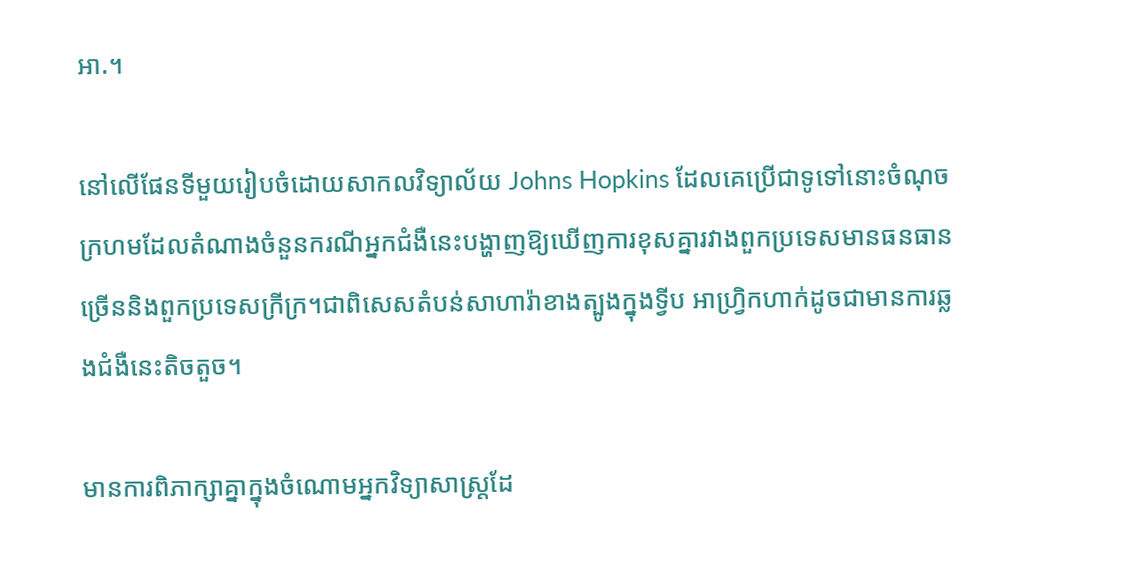អា.។

នៅលើផែនទីមួយរៀបចំដោយសាកលវិទ្យាល័យ Johns Hopkins ដែលគេប្រើជាទូទៅនោះចំណុចក្រហមដែលតំណាងចំនួនករណីអ្នកជំងឺនេះបង្ហាញឱ្យឃើញការខុសគ្នារវាងពួកប្រទេសមានធនធានច្រើននិងពួកប្រទេសក្រីក្រ។ជាពិសេសតំបន់សាហារ៉ាខាងត្បូងក្នុងទ្វីប អាហ្វ្រិកហាក់ដូចជាមានការឆ្លងជំងឺនេះតិចតួច។

មានការពិភាក្សាគ្នាក្នុងចំណោមអ្នកវិទ្យាសាស្ត្រដែ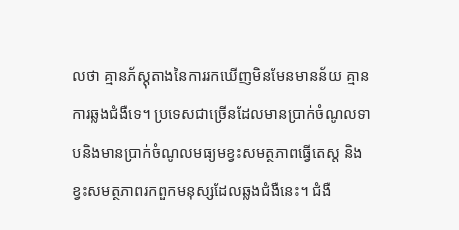លថា គ្មានភ័ស្តុតាងនៃការរកឃើញមិនមែនមានន័យ គ្មានការឆ្លងជំងឺទេ។ ប្រទេសជាច្រើនដែលមានប្រាក់ចំណូលទាបនិងមានប្រាក់ចំណូលមធ្យមខ្វះសមត្ថភាពធ្វើតេស្ត និងខ្វះសមត្ថភាពរកពួកមនុស្សដែលឆ្លងជំងឺនេះ។ ជំងឺ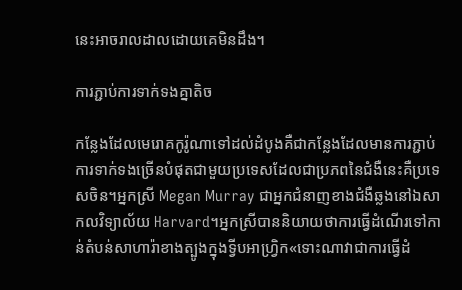នេះអាចរាលដាលដោយគេមិនដឹង។

ការភ្ជាប់ការទាក់ទងគ្នាតិច

កន្លែងដែលមេរោគកូរ៉ូណាទៅដល់ដំបូងគឺជាកន្លែងដែលមានការភ្ជាប់ការទាក់ទងច្រើនបំផុតជាមួយប្រទេសដែលជាប្រភពនៃជំងឺនេះគឺប្រទេសចិន។អ្នកស្រី Megan Murray ជាអ្នកជំនាញខាងជំងឺឆ្លងនៅឯសាកលវិទ្យាល័យ Harvard។អ្នកស្រីបាននិយាយថាការធ្វើដំណើរទៅកាន់តំបន់សាហារ៉ាខាងត្បូងក្នុងទ្វីបអាហ្វ្រិក«ទោះណាវាជាការធ្វើដំ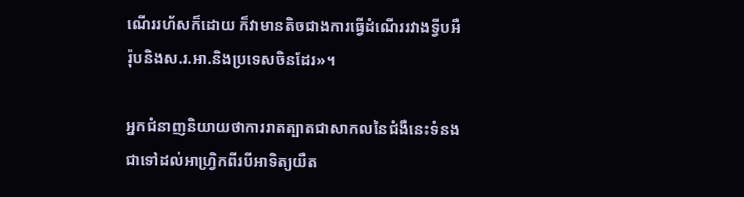ណើររហ័សក៏ដោយ ក៏វាមានតិចជាងការធ្វើដំណើររវាងទ្វីបអឺរ៉ុបនិងស.រ.អា.និងប្រទេសចិនដែរ»។

អ្នកជំនាញនិយាយថាការរាតត្បាតជាសាកលនៃជំងឺនេះទំនងជាទៅដល់អាហ្វ្រិកពីរបីអាទិត្យយឺត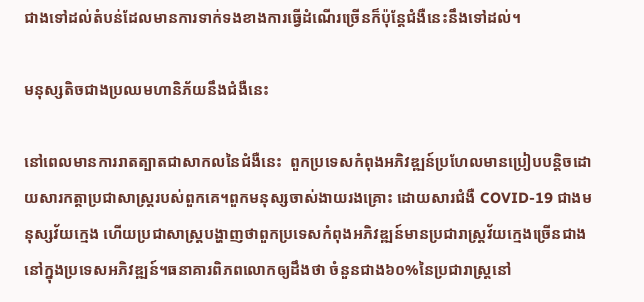ជាងទៅដល់តំបន់ដែលមានការទាក់ទងខាងការធ្វើដំណើរច្រើនក៏ប៉ុន្តែជំងឺនេះនឹងទៅដល់។

មនុស្សតិចជាងប្រឈមហានិភ័យនឹងជំងឺនេះ

នៅពេលមានការរាតត្បាតជាសាកលនៃជំងឺនេះ  ពួកប្រទេសកំពុងអភិវឌ្ឍន៍ប្រហែលមានប្រៀបបន្តិចដោយសារកត្តាប្រជាសាស្ត្ររបស់ពួកគេ។ពួកមនុស្សចាស់ងាយរងគ្រោះ ដោយសារជំងឺ COVID-19 ជាងមនុស្សវ័យក្មេង ហើយប្រជាសាស្ត្របង្ហាញថាពួកប្រទេសកំពុងអភិវឌ្ឍន៍មានប្រជារាស្ត្រវ័យក្មេងច្រើនជាងនៅក្នុងប្រទេសអភិវឌ្ឍន៍។ធនាគារពិភពលោកឲ្យដឹងថា ចំនួនជាង៦០%នៃប្រជារាស្ត្រនៅ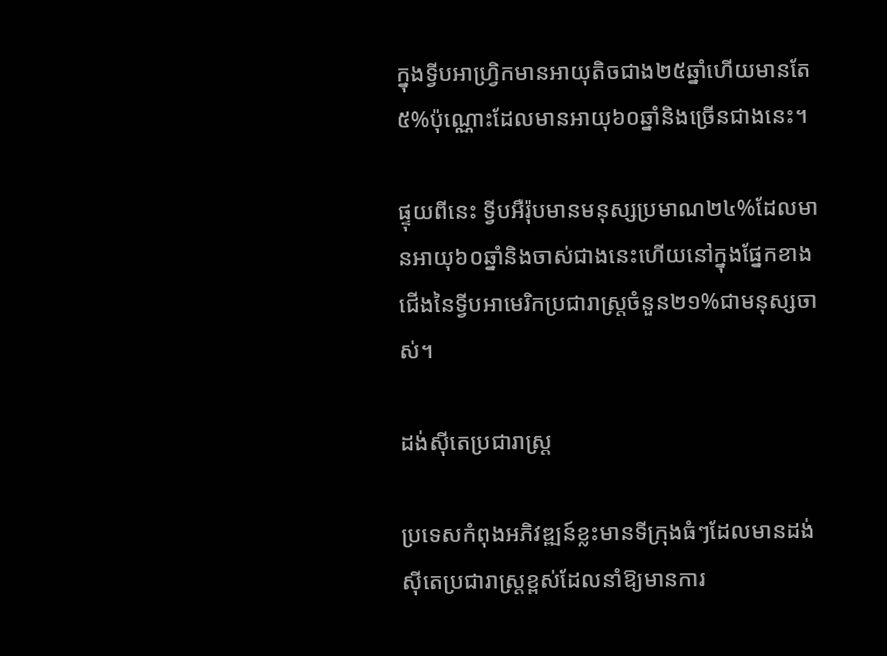ក្នុងទ្វីបអាហ្វ្រិកមានអាយុតិចជាង២៥ឆ្នាំហើយមានតែ៥%ប៉ុណ្ណោះដែលមានអាយុ៦០ឆ្នាំនិងច្រើនជាងនេះ។

ផ្ទុយពីនេះ ទ្វីបអឺរ៉ុបមានមនុស្សប្រមាណ២៤%ដែលមានអាយុ៦០ឆ្នាំនិងចាស់ជាងនេះហើយនៅក្នុងផ្នែកខាងជើងនៃទ្វីបអាមេរិកប្រជារាស្ត្រចំនួន២១%ជាមនុស្សចាស់។

ដង់ស៊ីតេប្រជារាស្ត្រ

ប្រទេសកំពុងអភិវឌ្ឍន៍ខ្លះមានទីក្រុងធំៗដែលមានដង់ស៊ីតេប្រជារាស្ត្រខ្ពស់ដែលនាំឱ្យមានការ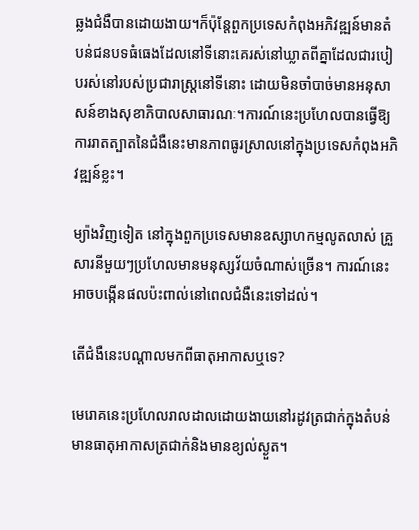ឆ្លងជំងឺបានដោយងាយ។ក៏ប៉ុន្តែពួកប្រទេសកំពុងអភិវឌ្ឍន៍មានតំបន់ជនបទធំធេងដែលនៅទីនោះគេរស់នៅឃ្លាតពីគ្នាដែលជារបៀបរស់នៅរបស់ប្រជារាស្ត្រនៅទីនោះ ដោយមិនចាំបាច់មានអនុសាសន៍ខាងសុខាភិបាលសាធារណៈ។ការណ៍នេះប្រហែលបានធ្វើឱ្យការរាតត្បាតនៃជំងឺនេះមានភាពធូរស្រាលនៅក្នុងប្រទេសកំពុងអភិវឌ្ឍន៍ខ្លះ។

ម្យ៉ាងវិញទៀត នៅក្នុងពួកប្រទេសមានឧស្សាហកម្មលូតលាស់ គ្រួសារនីមួយៗប្រហែលមានមនុស្សវ័យចំណាស់ច្រើន។ ការណ៍នេះអាចបង្កើនផលប៉ះពាល់នៅពេលជំងឺនេះទៅដល់។

តើជំងឺនេះបណ្តាលមកពីធាតុអាកាសឬទេ?

មេរោគនេះប្រហែលរាលដាលដោយងាយនៅរដូវត្រជាក់ក្នុងតំបន់មានធាតុអាកាសត្រជាក់និងមានខ្យល់ស្ងួត។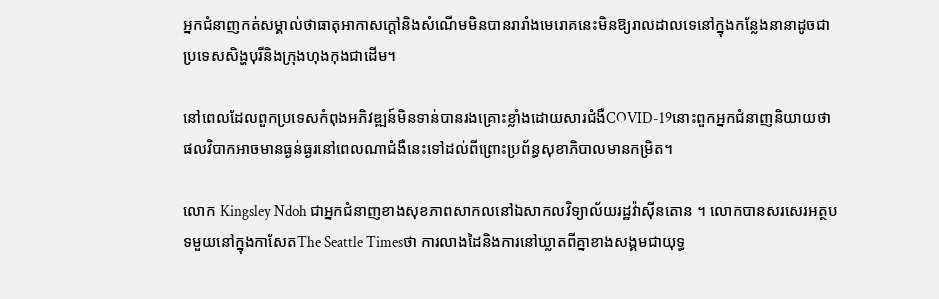អ្នកជំនាញកត់សម្គាល់ថាធាតុអាកាសក្តៅនិងសំណើមមិនបានរារាំងមេរោគនេះមិនឱ្យរាលដាលទេនៅក្នុងកន្លែងនានាដូចជាប្រទេសសិង្ហបុរីនិងក្រុងហុងកុងជាដើម។

នៅពេលដែលពួកប្រទេសកំពុងអភិវឌ្ឍន៍មិនទាន់បានរងគ្រោះខ្លាំងដោយសារជំងឺCOVID-19នោះពួកអ្នកជំនាញនិយាយថា ផលវិបាកអាចមានធ្ងន់ធ្ងរនៅពេលណាជំងឺនេះទៅដល់ពីព្រោះប្រព័ន្ធសុខាភិបាលមានកម្រិត។

លោក Kingsley Ndoh ជាអ្នកជំនាញខាងសុខភាពសាកលនៅឯសាកលវិទ្យាល័យរដ្ឋវ៉ាស៊ីនតោន ។ លោកបានសរសេរអត្ថបទមួយនៅក្នុងកាសែតThe Seattle Timesថា ការលាងដៃនិងការនៅឃ្លាតពីគ្នាខាងសង្គមជាយុទ្ធ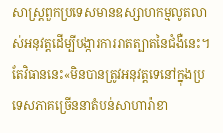សាស្ត្រពួកប្រទេសមានឧស្សាហកម្មលូតលាស់អនុវត្តដើម្បីបង្ការការរាតត្បាតនៃជំងឺនេះ។ តែវិធាននេះ«មិនបានត្រូវអនុវត្តទេនៅក្នុងប្រទេសភាគច្រើននាតំបន់សាហារ៉ាខា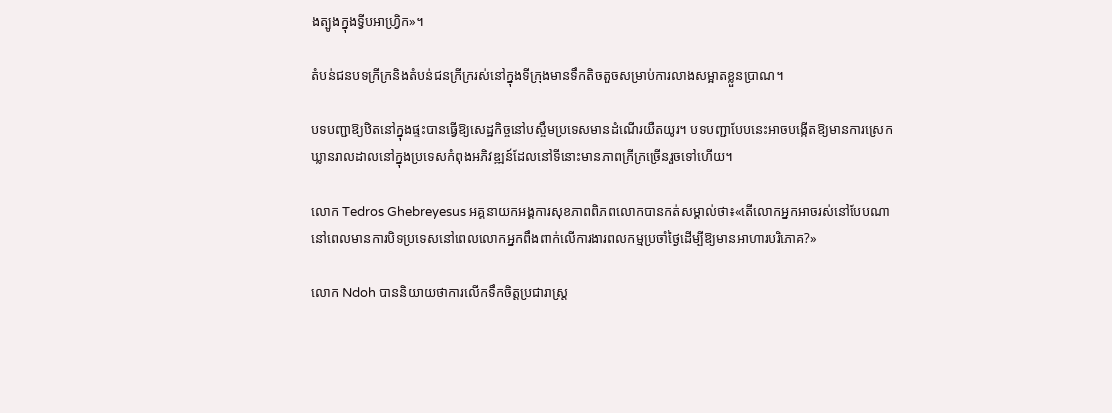ងត្បូងក្នុងទ្វីបអាហ្វ្រិក»។

តំបន់ជនបទក្រីក្រនិងតំបន់ជនក្រីក្ររស់នៅក្នុងទីក្រុងមានទឹកតិចតួចសម្រាប់ការលាងសម្អាតខ្លួនប្រាណ។

បទបញ្ជាឱ្យឋិតនៅក្នុងផ្ទះបានធ្វើឱ្យសេដ្ឋកិច្ចនៅបស្ចឹមប្រទេសមានដំណើរយឺតយូរ។ បទបញ្ជាបែបនេះអាចបង្កើតឱ្យមានការស្រេកឃ្លានរាលដាលនៅក្នុងប្រទេសកំពុងអភិវឌ្ឍន៍ដែលនៅទីនោះមានភាពក្រីក្រច្រើនរួចទៅហើយ។

លោក Tedros Ghebreyesus អគ្គនាយកអង្គការសុខភាពពិភពលោកបានកត់សម្គាល់ថា៖«តើលោកអ្នកអាចរស់នៅបែបណានៅពេលមានការបិទប្រទេសនៅពេលលោកអ្នកពឹងពាក់លើការងារពលកម្មប្រចាំថ្ងៃដើម្បីឱ្យមានអាហារបរិភោគ?»

លោក Ndoh បាននិយាយថាការលើកទឹកចិត្តប្រជារាស្ត្រ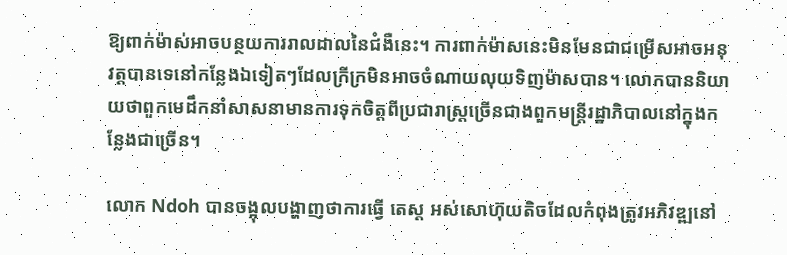ឱ្យពាក់ម៉ាស់អាចបន្ថយការរាលដាលនៃជំងឺនេះ។ ការពាក់ម៉ាសនេះមិនមែនជាជម្រើសអាចអនុវត្តបានទេនៅកន្លែងឯទៀតៗដែលក្រីក្រមិនអាចចំណាយលុយទិញម៉ាសបាន។ លោកបាននិយាយថាពួកមេដឹកនាំសាសនាមានការទុកចិត្តពីប្រជារាស្ត្រច្រើនជាងពួកមន្ត្រីរដ្ឋាភិបាលនៅក្នុងកន្លែងជាច្រើន។

លោក Ndoh បានចង្អុលបង្ហាញថាការធ្វើ តេស្ត អស់សោហ៊ុយតិចដែលកំពុងត្រូវអភិវឌ្ឍនៅ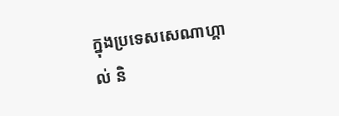ក្នុងប្រទេសសេណាហ្គាល់ និ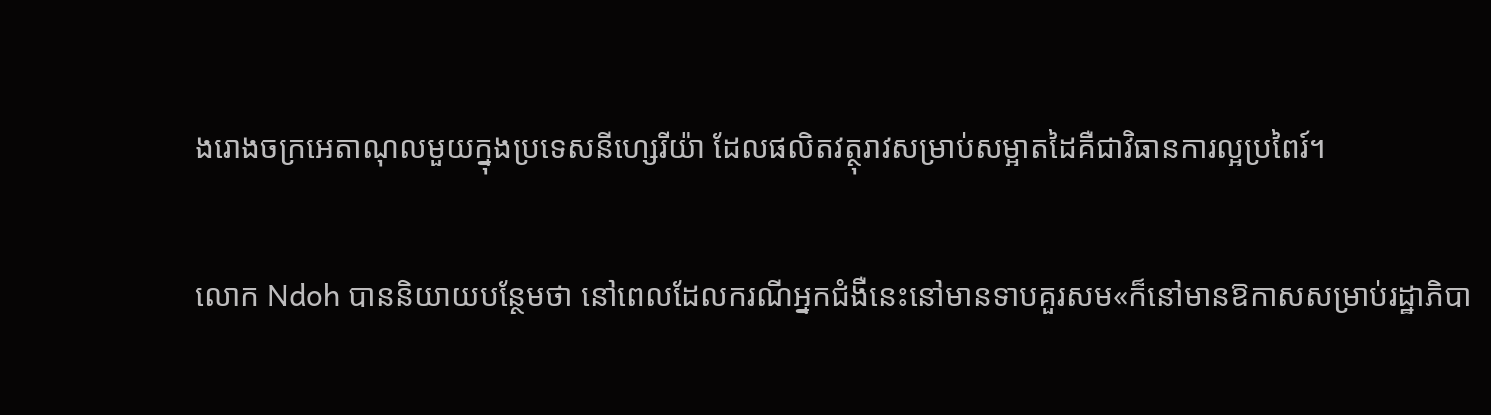ងរោងចក្រអេតាណុលមួយក្នុងប្រទេសនីហ្សេរីយ៉ា ដែលផលិតវត្ថុរាវសម្រាប់សម្អាតដៃគឺជាវិធានការល្អប្រពៃរ៍។

លោក Ndoh បាននិយាយបន្ថែមថា នៅពេលដែលករណីអ្នកជំងឺនេះនៅមានទាបគួរសម«ក៏នៅមានឱកាសសម្រាប់រដ្ឋាភិបា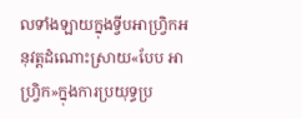លទាំងឡាយក្នុងទ្វីបអាហ្វ្រិកអនុវត្តដំណោះស្រាយ«បែប អាហ្វ្រិក»ក្នុងការប្រយុទ្ធប្រ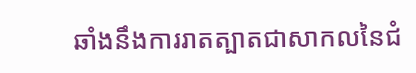ឆាំងនឹងការរាតត្បាតជាសាកលនៃជំ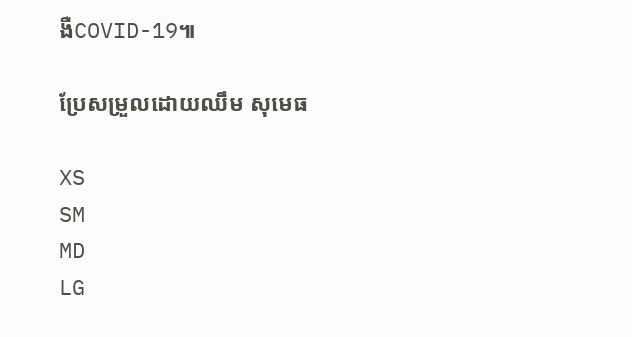ងឺCOVID-19៕

ប្រែសម្រួលដោយឈឹម សុមេធ

XS
SM
MD
LG